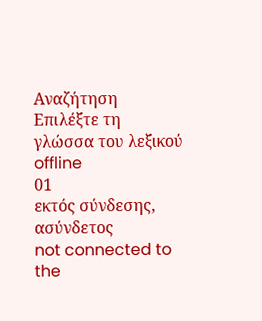Αναζήτηση
Επιλέξτε τη γλώσσα του λεξικού
offline
01
εκτός σύνδεσης, ασύνδετος
not connected to the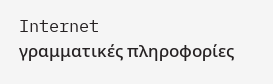Internet
γραμματικές πληροφορίες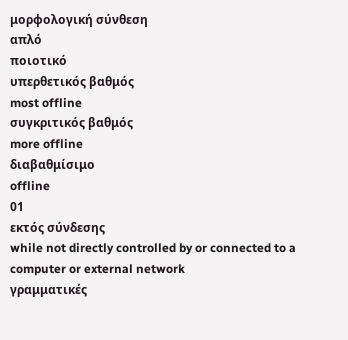μορφολογική σύνθεση
απλό
ποιοτικό
υπερθετικός βαθμός
most offline
συγκριτικός βαθμός
more offline
διαβαθμίσιμο
offline
01
εκτός σύνδεσης
while not directly controlled by or connected to a computer or external network
γραμματικές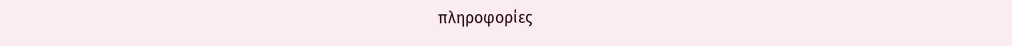πληροφορίες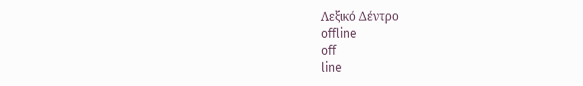Λεξικό Δέντρο
offline
off
line